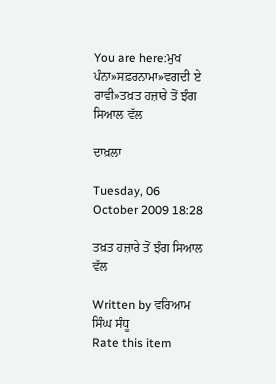You are here:ਮੁਖ ਪੰਨਾ»ਸਫ਼ਰਨਾਮਾ»ਵਗਦੀ ਏ ਰਾਵੀ»ਤਖ਼ਤ ਹਜ਼ਾਰੇ ਤੋਂ ਝੰਗ ਸਿਆਲ ਵੱਲ

ਦਾਖ਼ਲਾ

Tuesday, 06 October 2009 18:28

ਤਖ਼ਤ ਹਜ਼ਾਰੇ ਤੋਂ ਝੰਗ ਸਿਆਲ ਵੱਲ

Written by ਵਰਿਆਮ ਸਿੰਘ ਸੰਧੂ
Rate this item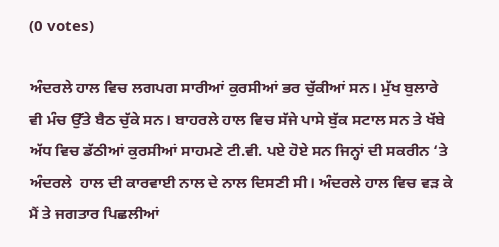(0 votes)

ਅੰਦਰਲੇ ਹਾਲ ਵਿਚ ਲਗਪਗ ਸਾਰੀਆਂ ਕੁਰਸੀਆਂ ਭਰ ਚੁੱਕੀਆਂ ਸਨ। ਮੁੱਖ ਬੁਲਾਰੇ ਵੀ ਮੰਚ ਉੱਤੇ ਬੈਠ ਚੁੱਕੇ ਸਨ। ਬਾਹਰਲੇ ਹਾਲ ਵਿਚ ਸੱਜੇ ਪਾਸੇ ਬੁੱਕ ਸਟਾਲ ਸਨ ਤੇ ਖੱਬੇ ਅੱਧ ਵਿਚ ਡੱਠੀਆਂ ਕੁਰਸੀਆਂ ਸਾਹਮਣੇ ਟੀ.ਵੀ. ਪਏ ਹੋਏ ਸਨ ਜਿਨ੍ਹਾਂ ਦੀ ਸਕਰੀਨ ‘ਤੇ ਅੰਦਰਲੇ  ਹਾਲ ਦੀ ਕਾਰਵਾਈ ਨਾਲ ਦੇ ਨਾਲ ਦਿਸਣੀ ਸੀ। ਅੰਦਰਲੇ ਹਾਲ ਵਿਚ ਵੜ ਕੇ ਮੈਂ ਤੇ ਜਗਤਾਰ ਪਿਛਲੀਆਂ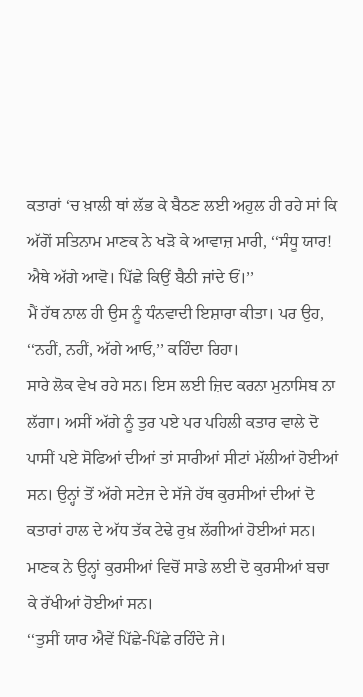ਕਤਾਰਾਂ ‘ਚ ਖ਼ਾਲੀ ਥਾਂ ਲੱਭ ਕੇ ਬੈਠਣ ਲਈ ਅਹੁਲ ਹੀ ਰਹੇ ਸਾਂ ਕਿ ਅੱਗੋਂ ਸਤਿਨਾਮ ਮਾਣਕ ਨੇ ਖੜੋ ਕੇ ਆਵਾਜ਼ ਮਾਰੀ, ‘‘ਸੰਧੂ ਯਾਰ! ਐਥੇ ਅੱਗੇ ਆਵੋ। ਪਿੱਛੇ ਕਿਉਂ ਬੈਠੀ ਜਾਂਦੇ ਓਂ।’’
ਮੈਂ ਹੱਥ ਨਾਲ ਹੀ ਉਸ ਨੂੰ ਧੰਨਵਾਦੀ ਇਸ਼ਾਰਾ ਕੀਤਾ। ਪਰ ਉਹ, ‘‘ਨਹੀਂ, ਨਹੀਂ, ਅੱਗੇ ਆਓ,’’ ਕਹਿੰਦਾ ਰਿਹਾ।
ਸਾਰੇ ਲੋਕ ਵੇਖ ਰਹੇ ਸਨ। ਇਸ ਲਈ ਜ਼ਿਦ ਕਰਨਾ ਮੁਨਾਸਿਬ ਨਾ ਲੱਗਾ। ਅਸੀਂ ਅੱਗੇ ਨੂੰ ਤੁਰ ਪਏ ਪਰ ਪਹਿਲੀ ਕਤਾਰ ਵਾਲੇ ਦੋ ਪਾਸੀਂ ਪਏ ਸੋਫਿਆਂ ਦੀਆਂ ਤਾਂ ਸਾਰੀਆਂ ਸੀਟਾਂ ਮੱਲੀਆਂ ਹੋਈਆਂ ਸਨ। ਉਨ੍ਹਾਂ ਤੋਂ ਅੱਗੇ ਸਟੇਜ ਦੇ ਸੱਜੇ ਹੱਥ ਕੁਰਸੀਆਂ ਦੀਆਂ ਦੋ ਕਤਾਰਾਂ ਹਾਲ ਦੇ ਅੱਧ ਤੱਕ ਟੇਢੇ ਰੁਖ਼ ਲੱਗੀਆਂ ਹੋਈਆਂ ਸਨ। ਮਾਣਕ ਨੇ ਉਨ੍ਹਾਂ ਕੁਰਸੀਆਂ ਵਿਚੋਂ ਸਾਡੇ ਲਈ ਦੋ ਕੁਰਸੀਆਂ ਬਚਾ ਕੇ ਰੱਖੀਆਂ ਹੋਈਆਂ ਸਨ।
‘‘ਤੁਸੀਂ ਯਾਰ ਐਵੇਂ ਪਿੱਛੇ-ਪਿੱਛੇ ਰਹਿੰਦੇ ਜੇ।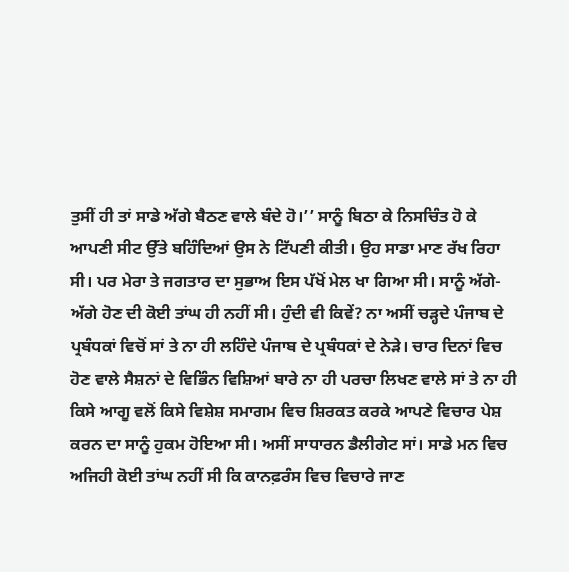ਤੁਸੀਂ ਹੀ ਤਾਂ ਸਾਡੇ ਅੱਗੇ ਬੈਠਣ ਵਾਲੇ ਬੰਦੇ ਹੋ।’’ ਸਾਨੂੰ ਬਿਠਾ ਕੇ ਨਿਸਚਿੰਤ ਹੋ ਕੇ ਆਪਣੀ ਸੀਟ ਉੱਤੇ ਬਹਿੰਦਿਆਂ ਉਸ ਨੇ ਟਿੱਪਣੀ ਕੀਤੀ। ਉਹ ਸਾਡਾ ਮਾਣ ਰੱਖ ਰਿਹਾ ਸੀ। ਪਰ ਮੇਰਾ ਤੇ ਜਗਤਾਰ ਦਾ ਸੁਭਾਅ ਇਸ ਪੱਖੋਂ ਮੇਲ ਖਾ ਗਿਆ ਸੀ। ਸਾਨੂੰ ਅੱਗੇ-ਅੱਗੇ ਹੋਣ ਦੀ ਕੋਈ ਤਾਂਘ ਹੀ ਨਹੀਂ ਸੀ। ਹੁੰਦੀ ਵੀ ਕਿਵੇਂ? ਨਾ ਅਸੀਂ ਚੜ੍ਹਦੇ ਪੰਜਾਬ ਦੇ ਪ੍ਰਬੰਧਕਾਂ ਵਿਚੋਂ ਸਾਂ ਤੇ ਨਾ ਹੀ ਲਹਿੰਦੇ ਪੰਜਾਬ ਦੇ ਪ੍ਰਬੰਧਕਾਂ ਦੇ ਨੇੜੇ। ਚਾਰ ਦਿਨਾਂ ਵਿਚ ਹੋਣ ਵਾਲੇ ਸੈਸ਼ਨਾਂ ਦੇ ਵਿਭਿੰਨ ਵਿਸ਼ਿਆਂ ਬਾਰੇ ਨਾ ਹੀ ਪਰਚਾ ਲਿਖਣ ਵਾਲੇ ਸਾਂ ਤੇ ਨਾ ਹੀ ਕਿਸੇ ਆਗੂ ਵਲੋਂ ਕਿਸੇ ਵਿਸ਼ੇਸ਼ ਸਮਾਗਮ ਵਿਚ ਸ਼ਿਰਕਤ ਕਰਕੇ ਆਪਣੇ ਵਿਚਾਰ ਪੇਸ਼ ਕਰਨ ਦਾ ਸਾਨੂੰ ਹੁਕਮ ਹੋਇਆ ਸੀ। ਅਸੀਂ ਸਾਧਾਰਨ ਡੈਲੀਗੇਟ ਸਾਂ। ਸਾਡੇ ਮਨ ਵਿਚ ਅਜਿਹੀ ਕੋਈ ਤਾਂਘ ਨਹੀਂ ਸੀ ਕਿ ਕਾਨਫ਼ਰੰਸ ਵਿਚ ਵਿਚਾਰੇ ਜਾਣ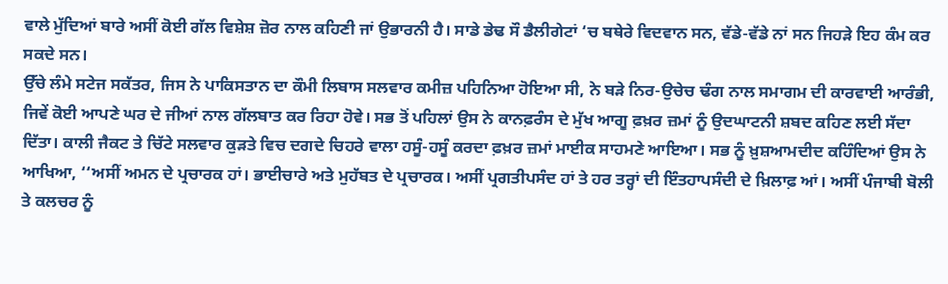ਵਾਲੇ ਮੁੱਦਿਆਂ ਬਾਰੇ ਅਸੀਂ ਕੋਈ ਗੱਲ ਵਿਸ਼ੇਸ਼ ਜ਼ੋਰ ਨਾਲ ਕਹਿਣੀ ਜਾਂ ਉਭਾਰਨੀ ਹੈ। ਸਾਡੇ ਡੇਢ ਸੌ ਡੈਲੀਗੇਟਾਂ ‘ਚ ਬਥੇਰੇ ਵਿਦਵਾਨ ਸਨ, ਵੱਡੇ-ਵੱਡੇ ਨਾਂ ਸਨ ਜਿਹੜੇ ਇਹ ਕੰਮ ਕਰ ਸਕਦੇ ਸਨ।
ਉੱਚੇ ਲੰਮੇ ਸਟੇਜ ਸਕੱਤਰ, ਜਿਸ ਨੇ ਪਾਕਿਸਤਾਨ ਦਾ ਕੌਮੀ ਲਿਬਾਸ ਸਲਵਾਰ ਕਮੀਜ਼ ਪਹਿਨਿਆ ਹੋਇਆ ਸੀ, ਨੇ ਬੜੇ ਨਿਰ-ਉਚੇਚ ਢੰਗ ਨਾਲ ਸਮਾਗਮ ਦੀ ਕਾਰਵਾਈ ਆਰੰਭੀ, ਜਿਵੇਂ ਕੋਈ ਆਪਣੇ ਘਰ ਦੇ ਜੀਆਂ ਨਾਲ ਗੱਲਬਾਤ ਕਰ ਰਿਹਾ ਹੋਵੇ। ਸਭ ਤੋਂ ਪਹਿਲਾਂ ਉਸ ਨੇ ਕਾਨਫ਼ਰੰਸ ਦੇ ਮੁੱਖ ਆਗੂ ਫ਼ਖ਼ਰ ਜ਼ਮਾਂ ਨੂੰ ਉਦਘਾਟਨੀ ਸ਼ਬਦ ਕਹਿਣ ਲਈ ਸੱਦਾ ਦਿੱਤਾ। ਕਾਲੀ ਜੈਕਟ ਤੇ ਚਿੱਟੇ ਸਲਵਾਰ ਕੁੜਤੇ ਵਿਚ ਦਗਦੇ ਚਿਹਰੇ ਵਾਲਾ ਹਸੂੰ-ਹਸੂੰ ਕਰਦਾ ਫ਼ਖ਼ਰ ਜ਼ਮਾਂ ਮਾਈਕ ਸਾਹਮਣੇ ਆਇਆ। ਸਭ ਨੂੰ ਖ਼ੁਸ਼ਆਮਦੀਦ ਕਹਿੰਦਿਆਂ ਉਸ ਨੇ ਆਖਿਆ, ‘‘ਅਸੀਂ ਅਮਨ ਦੇ ਪ੍ਰਚਾਰਕ ਹਾਂ। ਭਾਈਚਾਰੇ ਅਤੇ ਮੁਹੱਬਤ ਦੇ ਪ੍ਰਚਾਰਕ। ਅਸੀਂ ਪ੍ਰਗਤੀਪਸੰਦ ਹਾਂ ਤੇ ਹਰ ਤਰ੍ਹਾਂ ਦੀ ਇੰਤਹਾਪਸੰਦੀ ਦੇ ਖ਼ਿਲਾਫ਼ ਆਂ। ਅਸੀਂ ਪੰਜਾਬੀ ਬੋਲੀ ਤੇ ਕਲਚਰ ਨੂੰ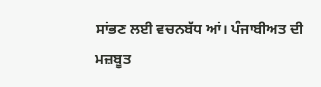ਸਾਂਭਣ ਲਈ ਵਚਨਬੱਧ ਆਂ। ਪੰਜਾਬੀਅਤ ਦੀ ਮਜ਼ਬੂਤ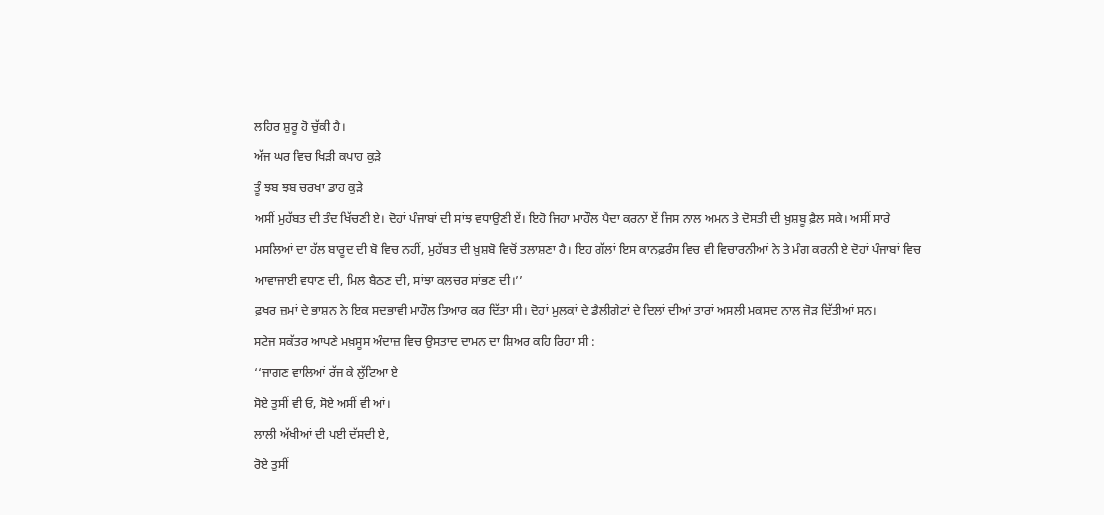ਲਹਿਰ ਸ਼ੁਰੂ ਹੋ ਚੁੱਕੀ ਹੈ।
ਅੱਜ ਘਰ ਵਿਚ ਖਿੜੀ ਕਪਾਹ ਕੁੜੇ
ਤੂੰ ਝਬ ਝਬ ਚਰਖਾ ਡਾਹ ਕੁੜੇ
ਅਸੀਂ ਮੁਹੱਬਤ ਦੀ ਤੰਦ ਖਿੱਚਣੀ ਏ। ਦੋਹਾਂ ਪੰਜਾਬਾਂ ਦੀ ਸਾਂਝ ਵਧਾਉਣੀ ਏਂ। ਇਹੋ ਜਿਹਾ ਮਾਹੌਲ ਪੈਦਾ ਕਰਨਾ ਏਂ ਜਿਸ ਨਾਲ ਅਮਨ ਤੇ ਦੋਸਤੀ ਦੀ ਖ਼ੁਸ਼ਬੂ ਫ਼ੈਲ ਸਕੇ। ਅਸੀਂ ਸਾਰੇ ਮਸਲਿਆਂ ਦਾ ਹੱਲ ਬਾਰੂਦ ਦੀ ਬੋ ਵਿਚ ਨਹੀਂ, ਮੁਹੱਬਤ ਦੀ ਖ਼ੁਸ਼ਬੋ ਵਿਚੋਂ ਤਲਾਸ਼ਣਾ ਹੈ। ਇਹ ਗੱਲਾਂ ਇਸ ਕਾਨਫ਼ਰੰਸ ਵਿਚ ਵੀ ਵਿਚਾਰਨੀਆਂ ਨੇ ਤੇ ਮੰਗ ਕਰਨੀ ਏ ਦੋਹਾਂ ਪੰਜਾਬਾਂ ਵਿਚ ਆਵਾਜਾਈ ਵਧਾਣ ਦੀ, ਮਿਲ ਬੈਠਣ ਦੀ, ਸਾਂਝਾ ਕਲਚਰ ਸਾਂਭਣ ਦੀ।’’
ਫ਼ਖਰ ਜ਼ਮਾਂ ਦੇ ਭਾਸ਼ਨ ਨੇ ਇਕ ਸਦਭਾਵੀ ਮਾਹੌਲ ਤਿਆਰ ਕਰ ਦਿੱਤਾ ਸੀ। ਦੋਹਾਂ ਮੁਲਕਾਂ ਦੇ ਡੈਲੀਗੇਟਾਂ ਦੇ ਦਿਲਾਂ ਦੀਆਂ ਤਾਰਾਂ ਅਸਲੀ ਮਕਸਦ ਨਾਲ ਜੋੜ ਦਿੱਤੀਆਂ ਸਨ।
ਸਟੇਜ ਸਕੱਤਰ ਆਪਣੇ ਮਖ਼ਸੂਸ ਅੰਦਾਜ਼ ਵਿਚ ਉਸਤਾਦ ਦਾਮਨ ਦਾ ਸ਼ਿਅਰ ਕਹਿ ਰਿਹਾ ਸੀ :
‘‘ਜਾਗਣ ਵਾਲਿਆਂ ਰੱਜ ਕੇ ਲੁੱਟਿਆ ਏ
ਸੋਏ ਤੁਸੀਂ ਵੀ ਓ, ਸੋਏ ਅਸੀਂ ਵੀ ਆਂ।
ਲਾਲੀ ਅੱਖੀਆਂ ਦੀ ਪਈ ਦੱਸਦੀ ਏ,
ਰੋਏ ਤੁਸੀਂ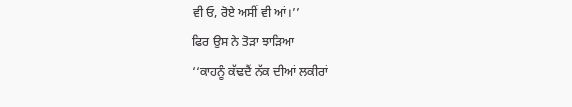ਵੀ ਓ, ਰੋਏ ਅਸੀਂ ਵੀ ਆਂ।’’
ਫਿਰ ਉਸ ਨੇ ਤੋੜਾ ਝਾੜਿਆ
‘‘ਕਾਹਨੂੰ ਕੱਢਦੈਂ ਨੱਕ ਦੀਆਂ ਲਕੀਰਾਂ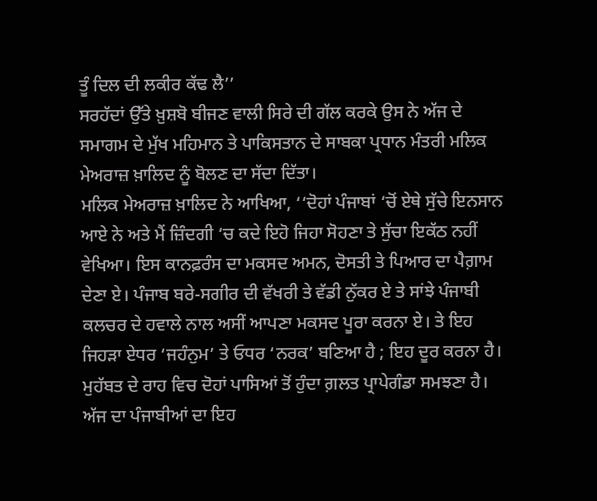ਤੂੰ ਦਿਲ ਦੀ ਲਕੀਰ ਕੱਢ ਲੈ’’
ਸਰਹੱਦਾਂ ਉੱਤੇ ਖ਼ੁਸ਼ਬੋ ਬੀਜਣ ਵਾਲੀ ਸਿਰੇ ਦੀ ਗੱਲ ਕਰਕੇ ਉਸ ਨੇ ਅੱਜ ਦੇ ਸਮਾਗਮ ਦੇ ਮੁੱਖ ਮਹਿਮਾਨ ਤੇ ਪਾਕਿਸਤਾਨ ਦੇ ਸਾਬਕਾ ਪ੍ਰਧਾਨ ਮੰਤਰੀ ਮਲਿਕ ਮੇਅਰਾਜ਼ ਖ਼ਾਲਿਦ ਨੂੰ ਬੋਲਣ ਦਾ ਸੱਦਾ ਦਿੱਤਾ।
ਮਲਿਕ ਮੇਅਰਾਜ਼ ਖ਼ਾਲਿਦ ਨੇ ਆਖਿਆ, ‘‘ਦੋਹਾਂ ਪੰਜਾਬਾਂ ‘ਚੋਂ ਏਥੇ ਸੁੱਚੇ ਇਨਸਾਨ ਆਏ ਨੇ ਅਤੇ ਮੈਂ ਜ਼ਿੰਦਗੀ ‘ਚ ਕਦੇ ਇਹੋ ਜਿਹਾ ਸੋਹਣਾ ਤੇ ਸੁੱਚਾ ਇਕੱਠ ਨਹੀਂ ਵੇਖਿਆ। ਇਸ ਕਾਨਫ਼ਰੰਸ ਦਾ ਮਕਸਦ ਅਮਨ, ਦੋਸਤੀ ਤੇ ਪਿਆਰ ਦਾ ਪੈਗ਼ਾਮ ਦੇਣਾ ਏ। ਪੰਜਾਬ ਬਰੇ-ਸਗੀਰ ਦੀ ਵੱਖਰੀ ਤੇ ਵੱਡੀ ਨੁੱਕਰ ਏ ਤੇ ਸਾਂਝੇ ਪੰਜਾਬੀ ਕਲਚਰ ਦੇ ਹਵਾਲੇ ਨਾਲ ਅਸੀਂ ਆਪਣਾ ਮਕਸਦ ਪੂਰਾ ਕਰਨਾ ਏ। ਤੇ ਇਹ ਜਿਹੜਾ ਏਧਰ ‘ਜਹੰਨੁਮ’ ਤੇ ਓਧਰ ‘ਨਰਕ’ ਬਣਿਆ ਹੈ ; ਇਹ ਦੂਰ ਕਰਨਾ ਹੈ। ਮੁਹੱਬਤ ਦੇ ਰਾਹ ਵਿਚ ਦੋਹਾਂ ਪਾਸਿਆਂ ਤੋਂ ਹੁੰਦਾ ਗ਼ਲਤ ਪ੍ਰਾਪੇਗੰਡਾ ਸਮਝਣਾ ਹੈ। ਅੱਜ ਦਾ ਪੰਜਾਬੀਆਂ ਦਾ ਇਹ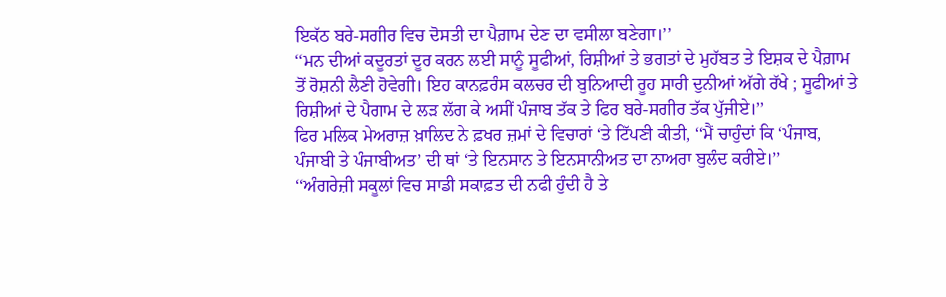ਇਕੱਠ ਬਰੇ-ਸਗੀਰ ਵਿਚ ਦੋਸਤੀ ਦਾ ਪੈਗ਼ਾਮ ਦੇਣ ਦਾ ਵਸੀਲਾ ਬਣੇਗਾ।’’
‘‘ਮਨ ਦੀਆਂ ਕਦੂਰਤਾਂ ਦੂਰ ਕਰਨ ਲਈ ਸਾਨੂੰ ਸੂਫੀਆਂ, ਰਿਸ਼ੀਆਂ ਤੇ ਭਗਤਾਂ ਦੇ ਮੁਹੱਬਤ ਤੇ ਇਸ਼ਕ ਦੇ ਪੈਗ਼ਾਮ ਤੋਂ ਰੋਸ਼ਨੀ ਲੈਣੀ ਹੋਵੇਗੀ। ਇਹ ਕਾਨਫ਼ਰੰਸ ਕਲਚਰ ਦੀ ਬੁਨਿਆਦੀ ਰੂਹ ਸਾਰੀ ਦੁਨੀਆਂ ਅੱਗੇ ਰੱਖੇ ; ਸੂਫੀਆਂ ਤੇ ਰਿਸ਼ੀਆਂ ਦੇ ਪੈਗਾਮ ਦੇ ਲੜ ਲੱਗ ਕੇ ਅਸੀਂ ਪੰਜਾਬ ਤੱਕ ਤੇ ਫਿਰ ਬਰੇ-ਸਗੀਰ ਤੱਕ ਪੁੱਜੀਏ।’’
ਫਿਰ ਮਲਿਕ ਮੇਅਰਾਜ਼ ਖ਼ਾਲਿਦ ਨੇ ਫ਼ਖਰ ਜ਼ਮਾਂ ਦੇ ਵਿਚਾਰਾਂ ‘ਤੇ ਟਿੱਪਣੀ ਕੀਤੀ, ‘‘ਮੈਂ ਚਾਹੁੰਦਾਂ ਕਿ ‘ਪੰਜਾਬ, ਪੰਜਾਬੀ ਤੇ ਪੰਜਾਬੀਅਤ’ ਦੀ ਥਾਂ ‘ਤੇ ਇਨਸਾਨ ਤੇ ਇਨਸਾਨੀਅਤ ਦਾ ਨਾਅਰਾ ਬੁਲੰਦ ਕਰੀਏ।’’
‘‘ਅੰਗਰੇਜ਼ੀ ਸਕੂਲਾਂ ਵਿਚ ਸਾਡੀ ਸਕਾਫ਼ਤ ਦੀ ਨਫੀ ਹੁੰਦੀ ਹੈ ਤੇ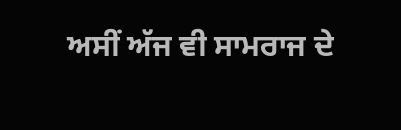ਅਸੀਂ ਅੱਜ ਵੀ ਸਾਮਰਾਜ ਦੇ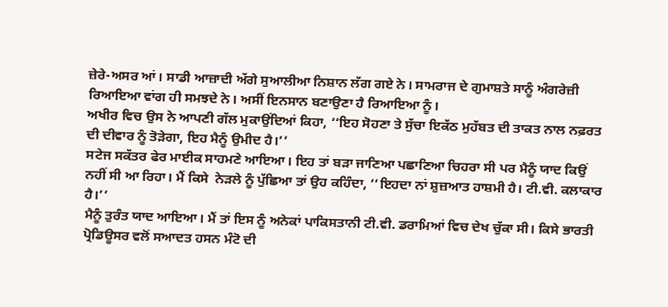ਜ਼ੇਰੇ-ਅਸਰ ਆਂ। ਸਾਡੀ ਆਜ਼ਾਦੀ ਅੱਗੇ ਸੁਆਲੀਆ ਨਿਸ਼ਾਨ ਲੱਗ ਗਏ ਨੇ। ਸਾਮਰਾਜ ਦੇ ਗੁਮਾਸ਼ਤੇ ਸਾਨੂੰ ਅੰਗਰੇਜ਼ੀ ਰਿਆਇਆ ਵਾਂਗ ਹੀ ਸਮਝਦੇ ਨੇ। ਅਸੀਂ ਇਨਸਾਨ ਬਣਾਉਣਾ ਹੈ ਰਿਆਇਆ ਨੂੰ।
ਅਖੀਰ ਵਿਚ ਉਸ ਨੇ ਆਪਣੀ ਗੱਲ ਮੁਕਾਉਂਦਿਆਂ ਕਿਹਾ, ‘‘ਇਹ ਸੋਹਣਾ ਤੇ ਸੁੱਚਾ ਇਕੱਠ ਮੁਹੱਬਤ ਦੀ ਤਾਕਤ ਨਾਲ ਨਫ਼ਰਤ ਦੀ ਦੀਵਾਰ ਨੂੰ ਤੋੜੇਗਾ, ਇਹ ਮੈਨੂੰ ਉਮੀਦ ਹੈ।’’
ਸਟੇਜ ਸਕੱਤਰ ਫੇਰ ਮਾਈਕ ਸਾਹਮਣੇ ਆਇਆ। ਇਹ ਤਾਂ ਬੜਾ ਜਾਣਿਆ ਪਛਾਣਿਆ ਚਿਹਰਾ ਸੀ ਪਰ ਮੈਨੂੰ ਯਾਦ ਕਿਉਂ ਨਹੀਂ ਸੀ ਆ ਰਿਹਾ। ਮੈਂ ਕਿਸੇ  ਨੇੜਲੇ ਨੂੰ ਪੁੱਛਿਆ ਤਾਂ ਉਹ ਕਹਿੰਦਾ, ‘‘ਇਹਦਾ ਨਾਂ ਸ਼ੁਜ਼ਆਤ ਹਾਸ਼ਮੀ ਹੈ। ਟੀ.ਵੀ. ਕਲਾਕਾਰ ਹੈ।’’
ਮੈਨੂੰ ਤੁਰੰਤ ਯਾਦ ਆਇਆ। ਮੈਂ ਤਾਂ ਇਸ ਨੂੰ ਅਨੇਕਾਂ ਪਾਕਿਸਤਾਨੀ ਟੀ.ਵੀ. ਡਰਾਮਿਆਂ ਵਿਚ ਦੇਖ ਚੁੱਕਾ ਸੀ। ਕਿਸੇ ਭਾਰਤੀ ਪ੍ਰੋਡਿਊਸਰ ਵਲੋਂ ਸਆਦਤ ਹਸਨ ਮੰਟੋ ਦੀ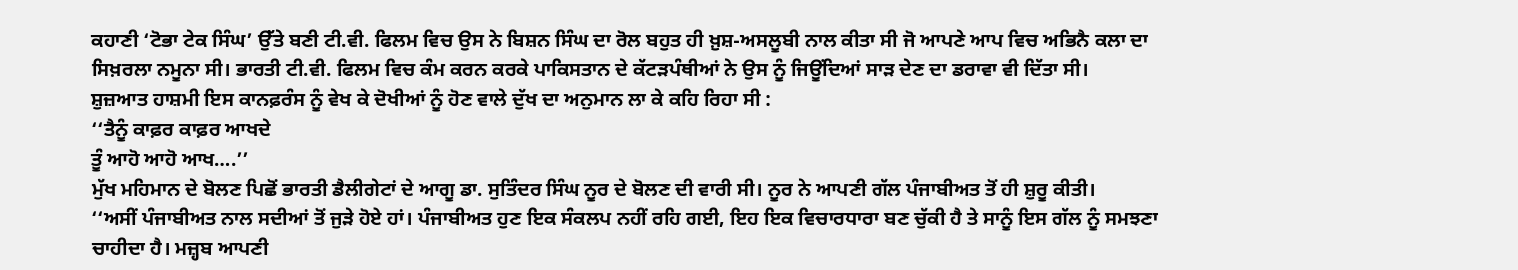ਕਹਾਣੀ ‘ਟੋਭਾ ਟੇਕ ਸਿੰਘ’ ਉੱਤੇ ਬਣੀ ਟੀ.ਵੀ. ਫਿਲਮ ਵਿਚ ਉਸ ਨੇ ਬਿਸ਼ਨ ਸਿੰਘ ਦਾ ਰੋਲ ਬਹੁਤ ਹੀ ਖ਼ੁਸ਼-ਅਸਲੂਬੀ ਨਾਲ ਕੀਤਾ ਸੀ ਜੋ ਆਪਣੇ ਆਪ ਵਿਚ ਅਭਿਨੈ ਕਲਾ ਦਾ ਸਿਖ਼ਰਲਾ ਨਮੂਨਾ ਸੀ। ਭਾਰਤੀ ਟੀ.ਵੀ. ਫਿਲਮ ਵਿਚ ਕੰਮ ਕਰਨ ਕਰਕੇ ਪਾਕਿਸਤਾਨ ਦੇ ਕੱਟੜਪੰਥੀਆਂ ਨੇ ਉਸ ਨੂੰ ਜਿਊਂਦਿਆਂ ਸਾੜ ਦੇਣ ਦਾ ਡਰਾਵਾ ਵੀ ਦਿੱਤਾ ਸੀ।
ਸ਼ੁਜ਼ਆਤ ਹਾਸ਼ਮੀ ਇਸ ਕਾਨਫ਼ਰੰਸ ਨੂੰ ਵੇਖ ਕੇ ਦੋਖੀਆਂ ਨੂੰ ਹੋਣ ਵਾਲੇ ਦੁੱਖ ਦਾ ਅਨੁਮਾਨ ਲਾ ਕੇ ਕਹਿ ਰਿਹਾ ਸੀ :
‘‘ਤੈਨੂੰ ਕਾਫ਼ਰ ਕਾਫ਼ਰ ਆਖਦੇ
ਤੂੰ ਆਹੋ ਆਹੋ ਆਖ….’’
ਮੁੱਖ ਮਹਿਮਾਨ ਦੇ ਬੋਲਣ ਪਿਛੋਂ ਭਾਰਤੀ ਡੈਲੀਗੇਟਾਂ ਦੇ ਆਗੂ ਡਾ. ਸੁਤਿੰਦਰ ਸਿੰਘ ਨੂਰ ਦੇ ਬੋਲਣ ਦੀ ਵਾਰੀ ਸੀ। ਨੂਰ ਨੇ ਆਪਣੀ ਗੱਲ ਪੰਜਾਬੀਅਤ ਤੋਂ ਹੀ ਸ਼ੁਰੂ ਕੀਤੀ।
‘‘ਅਸੀਂ ਪੰਜਾਬੀਅਤ ਨਾਲ ਸਦੀਆਂ ਤੋਂ ਜੁੜੇ ਹੋਏ ਹਾਂ। ਪੰਜਾਬੀਅਤ ਹੁਣ ਇਕ ਸੰਕਲਪ ਨਹੀਂ ਰਹਿ ਗਈ, ਇਹ ਇਕ ਵਿਚਾਰਧਾਰਾ ਬਣ ਚੁੱਕੀ ਹੈ ਤੇ ਸਾਨੂੰ ਇਸ ਗੱਲ ਨੂੰ ਸਮਝਣਾ ਚਾਹੀਦਾ ਹੈ। ਮਜ਼੍ਹਬ ਆਪਣੀ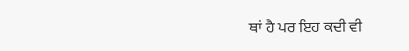ਥਾਂ ਹੈ ਪਰ ਇਹ ਕਦੀ ਵੀ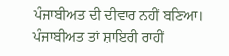ਪੰਜਾਬੀਅਤ ਦੀ ਦੀਵਾਰ ਨਹੀਂ ਬਣਿਆ। ਪੰਜਾਬੀਅਤ ਤਾਂ ਸ਼ਾਇਰੀ ਰਾਹੀਂ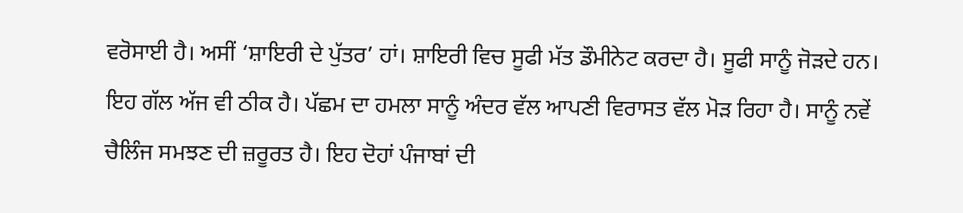ਵਰੋਸਾਈ ਹੈ। ਅਸੀਂ ‘ਸ਼ਾਇਰੀ ਦੇ ਪੁੱਤਰ’ ਹਾਂ। ਸ਼ਾਇਰੀ ਵਿਚ ਸੂਫੀ ਮੱਤ ਡੌਮੀਨੇਟ ਕਰਦਾ ਹੈ। ਸੂਫੀ ਸਾਨੂੰ ਜੋੜਦੇ ਹਨ। ਇਹ ਗੱਲ ਅੱਜ ਵੀ ਠੀਕ ਹੈ। ਪੱਛਮ ਦਾ ਹਮਲਾ ਸਾਨੂੰ ਅੰਦਰ ਵੱਲ ਆਪਣੀ ਵਿਰਾਸਤ ਵੱਲ ਮੋੜ ਰਿਹਾ ਹੈ। ਸਾਨੂੰ ਨਵੇਂ ਚੈਲਿੰਜ ਸਮਝਣ ਦੀ ਜ਼ਰੂਰਤ ਹੈ। ਇਹ ਦੋਹਾਂ ਪੰਜਾਬਾਂ ਦੀ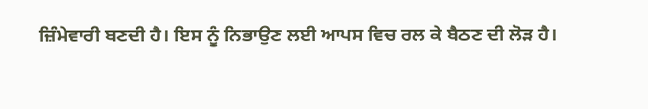ਜ਼ਿੰਮੇਵਾਰੀ ਬਣਦੀ ਹੈ। ਇਸ ਨੂੰ ਨਿਭਾਉਣ ਲਈ ਆਪਸ ਵਿਚ ਰਲ ਕੇ ਬੈਠਣ ਦੀ ਲੋੜ ਹੈ।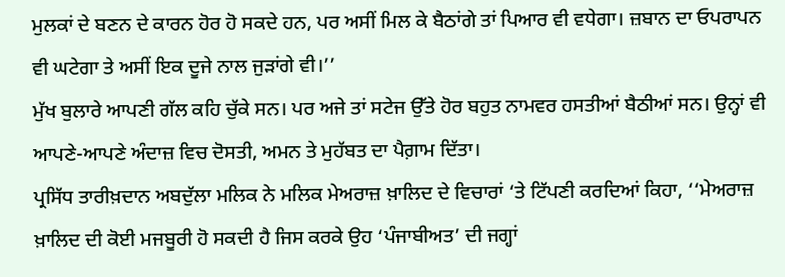ਮੁਲਕਾਂ ਦੇ ਬਣਨ ਦੇ ਕਾਰਨ ਹੋਰ ਹੋ ਸਕਦੇ ਹਨ, ਪਰ ਅਸੀਂ ਮਿਲ ਕੇ ਬੈਠਾਂਗੇ ਤਾਂ ਪਿਆਰ ਵੀ ਵਧੇਗਾ। ਜ਼ਬਾਨ ਦਾ ਓਪਰਾਪਨ ਵੀ ਘਟੇਗਾ ਤੇ ਅਸੀਂ ਇਕ ਦੂਜੇ ਨਾਲ ਜੁੜਾਂਗੇ ਵੀ।’’
ਮੁੱਖ ਬੁਲਾਰੇ ਆਪਣੀ ਗੱਲ ਕਹਿ ਚੁੱਕੇ ਸਨ। ਪਰ ਅਜੇ ਤਾਂ ਸਟੇਜ ਉੱਤੇ ਹੋਰ ਬਹੁਤ ਨਾਮਵਰ ਹਸਤੀਆਂ ਬੈਠੀਆਂ ਸਨ। ਉਨ੍ਹਾਂ ਵੀ ਆਪਣੇ-ਆਪਣੇ ਅੰਦਾਜ਼ ਵਿਚ ਦੋਸਤੀ, ਅਮਨ ਤੇ ਮੁਹੱਬਤ ਦਾ ਪੈਗ਼ਾਮ ਦਿੱਤਾ।
ਪ੍ਰਸਿੱਧ ਤਾਰੀਖ਼ਦਾਨ ਅਬਦੁੱਲਾ ਮਲਿਕ ਨੇ ਮਲਿਕ ਮੇਅਰਾਜ਼ ਖ਼ਾਲਿਦ ਦੇ ਵਿਚਾਰਾਂ ‘ਤੇ ਟਿੱਪਣੀ ਕਰਦਿਆਂ ਕਿਹਾ, ‘‘ਮੇਅਰਾਜ਼ ਖ਼ਾਲਿਦ ਦੀ ਕੋਈ ਮਜਬੂਰੀ ਹੋ ਸਕਦੀ ਹੈ ਜਿਸ ਕਰਕੇ ਉਹ ‘ਪੰਜਾਬੀਅਤ’ ਦੀ ਜਗ੍ਹਾਂ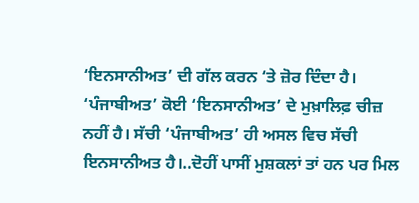‘ਇਨਸਾਨੀਅਤ’ ਦੀ ਗੱਲ ਕਰਨ ‘ਤੇ ਜ਼ੋਰ ਦਿੰਦਾ ਹੈ। ‘ਪੰਜਾਬੀਅਤ’ ਕੋਈ ‘ਇਨਸਾਨੀਅਤ’ ਦੇ ਮੁਖ਼ਾਲਿਫ਼ ਚੀਜ਼ ਨਹੀਂ ਹੈ। ਸੱਚੀ ‘ਪੰਜਾਬੀਅਤ’ ਹੀ ਅਸਲ ਵਿਚ ਸੱਚੀ ਇਨਸਾਨੀਅਤ ਹੈ।‥ਦੋਹੀਂ ਪਾਸੀਂ ਮੁਸ਼ਕਲਾਂ ਤਾਂ ਹਨ ਪਰ ਮਿਲ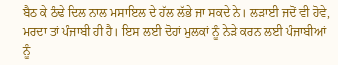ਬੈਠ ਕੇ ਠੰਢੇ ਦਿਲ ਨਾਲ ਮਸਾਇਲ ਦੇ ਹੱਲ ਲੱਭੇ ਜਾ ਸਕਦੇ ਨੇ। ਲੜਾਈ ਜਦੋਂ ਵੀ ਹੋਵੇ, ਮਰਦਾ ਤਾਂ ਪੰਜਾਬੀ ਹੀ ਹੈ। ਇਸ ਲਈ ਦੋਹਾਂ ਮੁਲਕਾਂ ਨੂੰ ਨੇੜੇ ਕਰਨ ਲਈ ਪੰਜਾਬੀਆਂ ਨੂੰ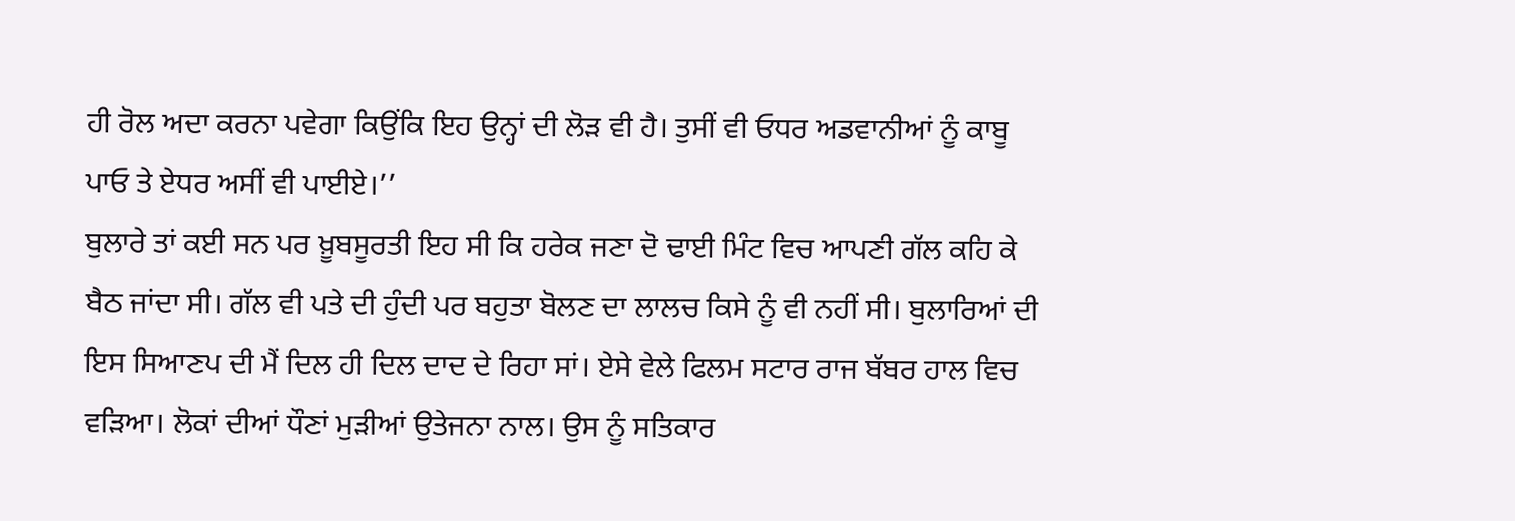ਹੀ ਰੋਲ ਅਦਾ ਕਰਨਾ ਪਵੇਗਾ ਕਿਉਂਕਿ ਇਹ ਉਨ੍ਹਾਂ ਦੀ ਲੋੜ ਵੀ ਹੈ। ਤੁਸੀਂ ਵੀ ਓਧਰ ਅਡਵਾਨੀਆਂ ਨੂੰ ਕਾਬੂ ਪਾਓ ਤੇ ਏਧਰ ਅਸੀਂ ਵੀ ਪਾਈਏ।’’
ਬੁਲਾਰੇ ਤਾਂ ਕਈ ਸਨ ਪਰ ਖ਼ੂਬਸੂਰਤੀ ਇਹ ਸੀ ਕਿ ਹਰੇਕ ਜਣਾ ਦੋ ਢਾਈ ਮਿੰਟ ਵਿਚ ਆਪਣੀ ਗੱਲ ਕਹਿ ਕੇ ਬੈਠ ਜਾਂਦਾ ਸੀ। ਗੱਲ ਵੀ ਪਤੇ ਦੀ ਹੁੰਦੀ ਪਰ ਬਹੁਤਾ ਬੋਲਣ ਦਾ ਲਾਲਚ ਕਿਸੇ ਨੂੰ ਵੀ ਨਹੀਂ ਸੀ। ਬੁਲਾਰਿਆਂ ਦੀ ਇਸ ਸਿਆਣਪ ਦੀ ਮੈਂ ਦਿਲ ਹੀ ਦਿਲ ਦਾਦ ਦੇ ਰਿਹਾ ਸਾਂ। ਏਸੇ ਵੇਲੇ ਫਿਲਮ ਸਟਾਰ ਰਾਜ ਬੱਬਰ ਹਾਲ ਵਿਚ ਵੜਿਆ। ਲੋਕਾਂ ਦੀਆਂ ਧੌਣਾਂ ਮੁੜੀਆਂ ਉਤੇਜਨਾ ਨਾਲ। ਉਸ ਨੂੰ ਸਤਿਕਾਰ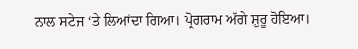ਨਾਲ ਸਟੇਜ ‘ਤੇ ਲਿਆਂਦਾ ਗਿਆ। ਪ੍ਰੋਗਰਾਮ ਅੱਗੇ ਸ਼ੁਰੂ ਹੋਇਆ।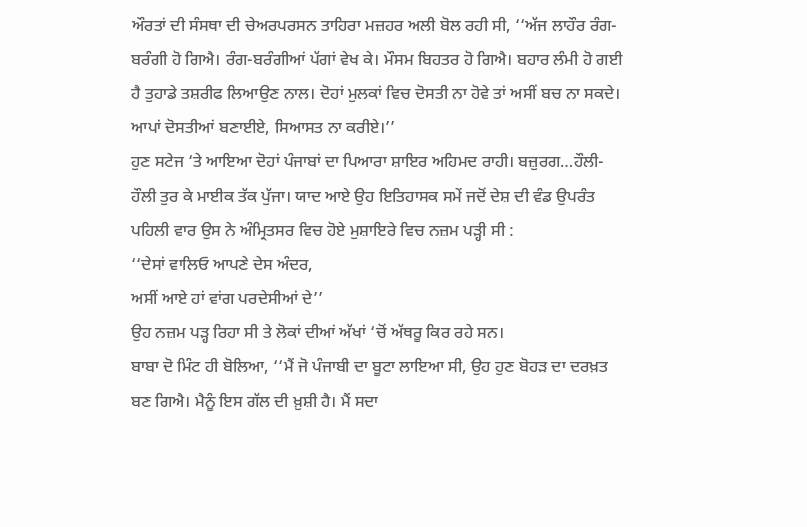ਔਰਤਾਂ ਦੀ ਸੰਸਥਾ ਦੀ ਚੇਅਰਪਰਸਨ ਤਾਹਿਰਾ ਮਜ਼ਹਰ ਅਲੀ ਬੋਲ ਰਹੀ ਸੀ, ‘‘ਅੱਜ ਲਾਹੌਰ ਰੰਗ-ਬਰੰਗੀ ਹੋ ਗਿਐ। ਰੰਗ-ਬਰੰਗੀਆਂ ਪੱਗਾਂ ਵੇਖ ਕੇ। ਮੌਸਮ ਬਿਹਤਰ ਹੋ ਗਿਐ। ਬਹਾਰ ਲੰਮੀ ਹੋ ਗਈ ਹੈ ਤੁਹਾਡੇ ਤਸ਼ਰੀਫ ਲਿਆਉਣ ਨਾਲ। ਦੋਹਾਂ ਮੁਲਕਾਂ ਵਿਚ ਦੋਸਤੀ ਨਾ ਹੋਵੇ ਤਾਂ ਅਸੀਂ ਬਚ ਨਾ ਸਕਦੇ। ਆਪਾਂ ਦੋਸਤੀਆਂ ਬਣਾਈਏ, ਸਿਆਸਤ ਨਾ ਕਰੀਏ।’’
ਹੁਣ ਸਟੇਜ ‘ਤੇ ਆਇਆ ਦੋਹਾਂ ਪੰਜਾਬਾਂ ਦਾ ਪਿਆਰਾ ਸ਼ਾਇਰ ਅਹਿਮਦ ਰਾਹੀ। ਬਜ਼ੁਰਗ…ਹੌਲੀ-ਹੌਲੀ ਤੁਰ ਕੇ ਮਾਈਕ ਤੱਕ ਪੁੱਜਾ। ਯਾਦ ਆਏ ਉਹ ਇਤਿਹਾਸਕ ਸਮੇਂ ਜਦੋਂ ਦੇਸ਼ ਦੀ ਵੰਡ ਉਪਰੰਤ ਪਹਿਲੀ ਵਾਰ ਉਸ ਨੇ ਅੰਮ੍ਰਿਤਸਰ ਵਿਚ ਹੋਏ ਮੁਸ਼ਾਇਰੇ ਵਿਚ ਨਜ਼ਮ ਪੜ੍ਹੀ ਸੀ :
‘‘ਦੇਸਾਂ ਵਾਲਿਓ ਆਪਣੇ ਦੇਸ ਅੰਦਰ,
ਅਸੀਂ ਆਏ ਹਾਂ ਵਾਂਗ ਪਰਦੇਸੀਆਂ ਦੇ’’
ਉਹ ਨਜ਼ਮ ਪੜ੍ਹ ਰਿਹਾ ਸੀ ਤੇ ਲੋਕਾਂ ਦੀਆਂ ਅੱਖਾਂ ‘ਚੋਂ ਅੱਥਰੂ ਕਿਰ ਰਹੇ ਸਨ।
ਬਾਬਾ ਦੋ ਮਿੰਟ ਹੀ ਬੋਲਿਆ, ‘‘ਮੈਂ ਜੋ ਪੰਜਾਬੀ ਦਾ ਬੂਟਾ ਲਾਇਆ ਸੀ, ਉਹ ਹੁਣ ਬੋਹੜ ਦਾ ਦਰਖ਼ਤ ਬਣ ਗਿਐ। ਮੈਨੂੰ ਇਸ ਗੱਲ ਦੀ ਖ਼ੁਸ਼ੀ ਹੈ। ਮੈਂ ਸਦਾ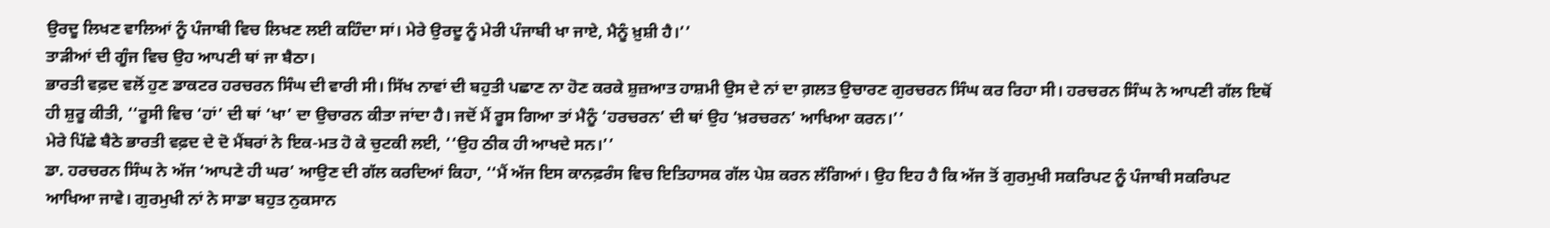ਉਰਦੂ ਲਿਖਣ ਵਾਲਿਆਂ ਨੂੰ ਪੰਜਾਬੀ ਵਿਚ ਲਿਖਣ ਲਈ ਕਹਿੰਦਾ ਸਾਂ। ਮੇਰੇ ਉਰਦੂ ਨੂੰ ਮੇਰੀ ਪੰਜਾਬੀ ਖਾ ਜਾਏ, ਮੈਨੂੰ ਖ਼ੁਸ਼ੀ ਹੈ।’’
ਤਾੜੀਆਂ ਦੀ ਗੂੰਜ ਵਿਚ ਉਹ ਆਪਣੀ ਥਾਂ ਜਾ ਬੈਠਾ।
ਭਾਰਤੀ ਵਫ਼ਦ ਵਲੋਂ ਹੁਣ ਡਾਕਟਰ ਹਰਚਰਨ ਸਿੰਘ ਦੀ ਵਾਰੀ ਸੀ। ਸਿੱਖ ਨਾਵਾਂ ਦੀ ਬਹੁਤੀ ਪਛਾਣ ਨਾ ਹੋਣ ਕਰਕੇ ਸ਼ੁਜ਼ਆਤ ਹਾਸ਼ਮੀ ਉਸ ਦੇ ਨਾਂ ਦਾ ਗ਼ਲਤ ਉਚਾਰਣ ਗੁਰਚਰਨ ਸਿੰਘ ਕਰ ਰਿਹਾ ਸੀ। ਹਰਚਰਨ ਸਿੰਘ ਨੇ ਆਪਣੀ ਗੱਲ ਇਥੋਂ ਹੀ ਸ਼ੁਰੂ ਕੀਤੀ, ‘‘ਰੂਸੀ ਵਿਚ ‘ਹਾਂ’ ਦੀ ਥਾਂ ‘ਖਾ’ ਦਾ ਉਚਾਰਨ ਕੀਤਾ ਜਾਂਦਾ ਹੈ। ਜਦੋਂ ਮੈਂ ਰੂਸ ਗਿਆ ਤਾਂ ਮੈਨੂੰ ‘ਹਰਚਰਨ’ ਦੀ ਥਾਂ ਉਹ ‘ਖ਼ਰਚਰਨ’ ਆਖਿਆ ਕਰਨ।’’
ਮੇਰੇ ਪਿੱਛੇ ਬੈਠੇ ਭਾਰਤੀ ਵਫ਼ਦ ਦੇ ਦੋ ਮੈਂਬਰਾਂ ਨੇ ਇਕ-ਮਤ ਹੋ ਕੇ ਚੁਟਕੀ ਲਈ, ‘‘ਉਹ ਠੀਕ ਹੀ ਆਖਦੇ ਸਨ।’’
ਡਾ. ਹਰਚਰਨ ਸਿੰਘ ਨੇ ਅੱਜ ‘ਆਪਣੇ ਹੀ ਘਰ’ ਆਉਣ ਦੀ ਗੱਲ ਕਰਦਿਆਂ ਕਿਹਾ, ‘‘ਮੈਂ ਅੱਜ ਇਸ ਕਾਨਫ਼ਰੰਸ ਵਿਚ ਇਤਿਹਾਸਕ ਗੱਲ ਪੇਸ਼ ਕਰਨ ਲੱਗਿਆਂ। ਉਹ ਇਹ ਹੈ ਕਿ ਅੱਜ ਤੋਂ ਗੁਰਮੁਖੀ ਸਕਰਿਪਟ ਨੂੰ ਪੰਜਾਬੀ ਸਕਰਿਪਟ ਆਖਿਆ ਜਾਵੇ। ਗੁਰਮੁਖੀ ਨਾਂ ਨੇ ਸਾਡਾ ਬਹੁਤ ਨੁਕਸਾਨ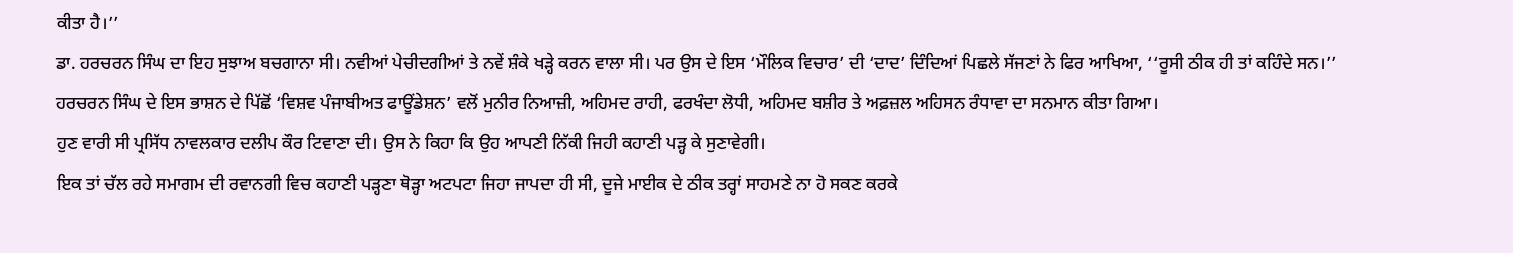ਕੀਤਾ ਹੈ।’’
ਡਾ. ਹਰਚਰਨ ਸਿੰਘ ਦਾ ਇਹ ਸੁਝਾਅ ਬਚਗਾਨਾ ਸੀ। ਨਵੀਆਂ ਪੇਚੀਦਗੀਆਂ ਤੇ ਨਵੇਂ ਸ਼ੰਕੇ ਖੜ੍ਹੇ ਕਰਨ ਵਾਲਾ ਸੀ। ਪਰ ਉਸ ਦੇ ਇਸ ‘ਮੌਲਿਕ ਵਿਚਾਰ’ ਦੀ ‘ਦਾਦ’ ਦਿੰਦਿਆਂ ਪਿਛਲੇ ਸੱਜਣਾਂ ਨੇ ਫਿਰ ਆਖਿਆ, ‘‘ਰੂਸੀ ਠੀਕ ਹੀ ਤਾਂ ਕਹਿੰਦੇ ਸਨ।’’
ਹਰਚਰਨ ਸਿੰਘ ਦੇ ਇਸ ਭਾਸ਼ਨ ਦੇ ਪਿੱਛੋਂ ‘ਵਿਸ਼ਵ ਪੰਜਾਬੀਅਤ ਫਾਊਂਡੇਸ਼ਨ’ ਵਲੋਂ ਮੁਨੀਰ ਨਿਆਜ਼ੀ, ਅਹਿਮਦ ਰਾਹੀ, ਫਰਖੰਦਾ ਲੋਧੀ, ਅਹਿਮਦ ਬਸ਼ੀਰ ਤੇ ਅਫ਼ਜ਼ਲ ਅਹਿਸਨ ਰੰਧਾਵਾ ਦਾ ਸਨਮਾਨ ਕੀਤਾ ਗਿਆ।
ਹੁਣ ਵਾਰੀ ਸੀ ਪ੍ਰਸਿੱਧ ਨਾਵਲਕਾਰ ਦਲੀਪ ਕੌਰ ਟਿਵਾਣਾ ਦੀ। ਉਸ ਨੇ ਕਿਹਾ ਕਿ ਉਹ ਆਪਣੀ ਨਿੱਕੀ ਜਿਹੀ ਕਹਾਣੀ ਪੜ੍ਹ ਕੇ ਸੁਣਾਵੇਗੀ।
ਇਕ ਤਾਂ ਚੱਲ ਰਹੇ ਸਮਾਗਮ ਦੀ ਰਵਾਨਗੀ ਵਿਚ ਕਹਾਣੀ ਪੜ੍ਹਣਾ ਥੋੜ੍ਹਾ ਅਟਪਟਾ ਜਿਹਾ ਜਾਪਦਾ ਹੀ ਸੀ, ਦੂਜੇ ਮਾਈਕ ਦੇ ਠੀਕ ਤਰ੍ਹਾਂ ਸਾਹਮਣੇ ਨਾ ਹੋ ਸਕਣ ਕਰਕੇ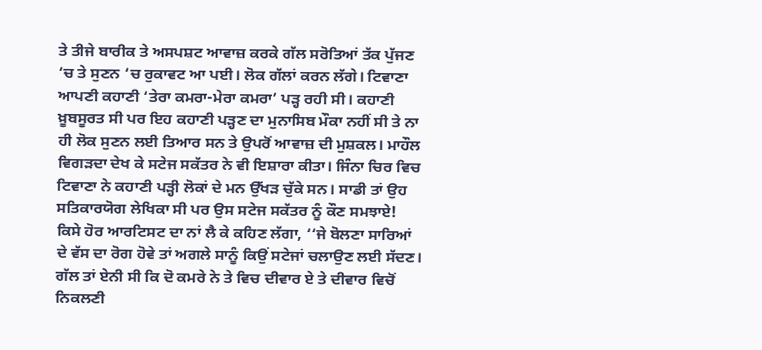ਤੇ ਤੀਜੇ ਬਾਰੀਕ ਤੇ ਅਸਪਸ਼ਟ ਆਵਾਜ਼ ਕਰਕੇ ਗੱਲ ਸਰੋਤਿਆਂ ਤੱਕ ਪੁੱਜਣ ‘ਚ ਤੇ ਸੁਣਨ ‘ਚ ਰੁਕਾਵਟ ਆ ਪਈ। ਲੋਕ ਗੱਲਾਂ ਕਰਨ ਲੱਗੇ। ਟਿਵਾਣਾ ਆਪਣੀ ਕਹਾਣੀ ‘ਤੇਰਾ ਕਮਰਾ-ਮੇਰਾ ਕਮਰਾ’ ਪੜ੍ਹ ਰਹੀ ਸੀ। ਕਹਾਣੀ ਖ਼ੂਬਸੂਰਤ ਸੀ ਪਰ ਇਹ ਕਹਾਣੀ ਪੜ੍ਹਣ ਦਾ ਮੁਨਾਸਿਬ ਮੌਕਾ ਨਹੀਂ ਸੀ ਤੇ ਨਾ ਹੀ ਲੋਕ ਸੁਣਨ ਲਈ ਤਿਆਰ ਸਨ ਤੇ ਉਪਰੋਂ ਆਵਾਜ਼ ਦੀ ਮੁਸ਼ਕਲ। ਮਾਹੌਲ ਵਿਗੜਦਾ ਦੇਖ ਕੇ ਸਟੇਜ ਸਕੱਤਰ ਨੇ ਵੀ ਇਸ਼ਾਰਾ ਕੀਤਾ। ਜਿੰਨਾ ਚਿਰ ਵਿਚ ਟਿਵਾਣਾ ਨੇ ਕਹਾਣੀ ਪੜ੍ਹੀ ਲੋਕਾਂ ਦੇ ਮਨ ਉੱਖੜ ਚੁੱਕੇ ਸਨ। ਸਾਡੀ ਤਾਂ ਉਹ ਸਤਿਕਾਰਯੋਗ ਲੇਖਿਕਾ ਸੀ ਪਰ ਉਸ ਸਟੇਜ ਸਕੱਤਰ ਨੂੰ ਕੌਣ ਸਮਝਾਏ! ਕਿਸੇ ਹੋਰ ਆਰਟਿਸਟ ਦਾ ਨਾਂ ਲੈ ਕੇ ਕਹਿਣ ਲੱਗਾ, ‘‘ਜੇ ਬੋਲਣਾ ਸਾਰਿਆਂ ਦੇ ਵੱਸ ਦਾ ਰੋਗ ਹੋਵੇ ਤਾਂ ਅਗਲੇ ਸਾਨੂੰ ਕਿਉਂ ਸਟੇਜਾਂ ਚਲਾਉਣ ਲਈ ਸੱਦਣ। ਗੱਲ ਤਾਂ ਏਨੀ ਸੀ ਕਿ ਦੋ ਕਮਰੇ ਨੇ ਤੇ ਵਿਚ ਦੀਵਾਰ ਏ ਤੇ ਦੀਵਾਰ ਵਿਚੋਂ ਨਿਕਲਣੀ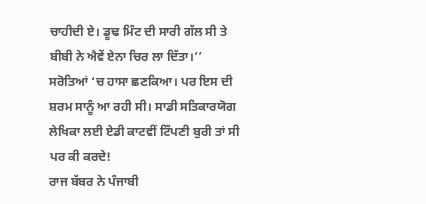ਚਾਹੀਦੀ ਏ। ਡੂਢ ਮਿੰਟ ਦੀ ਸਾਰੀ ਗੱਲ ਸੀ ਤੇ ਬੀਬੀ ਨੇ ਐਵੇਂ ਏਨਾ ਚਿਰ ਲਾ ਦਿੱਤਾ।’’
ਸਰੋਤਿਆਂ ‘ਚ ਹਾਸਾ ਛਣਕਿਆ। ਪਰ ਇਸ ਦੀ ਸ਼ਰਮ ਸਾਨੂੰ ਆ ਰਹੀ ਸੀ। ਸਾਡੀ ਸਤਿਕਾਰਯੋਗ ਲੇਖਿਕਾ ਲਈ ਏਡੀ ਕਾਟਵੀਂ ਟਿੱਪਣੀ ਬੁਰੀ ਤਾਂ ਸੀ ਪਰ ਕੀ ਕਰਦੇ!
ਰਾਜ ਬੱਬਰ ਨੇ ਪੰਜਾਬੀ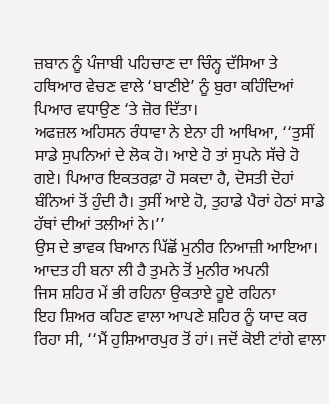ਜ਼ਬਾਨ ਨੂੰ ਪੰਜਾਬੀ ਪਹਿਚਾਣ ਦਾ ਚਿੰਨ੍ਹ ਦੱਸਿਆ ਤੇ ਹਥਿਆਰ ਵੇਚਣ ਵਾਲੇ ‘ਬਾਣੀਏ’ ਨੂੰ ਬੁਰਾ ਕਹਿੰਦਿਆਂ ਪਿਆਰ ਵਧਾਉਣ ‘ਤੇ ਜ਼ੋਰ ਦਿੱਤਾ।
ਅਫਜ਼ਲ ਅਹਿਸਨ ਰੰਧਾਵਾ ਨੇ ਏਨਾ ਹੀ ਆਖਿਆ, ‘‘ਤੁਸੀਂ ਸਾਡੇ ਸੁਪਨਿਆਂ ਦੇ ਲੋਕ ਹੋ। ਆਏ ਹੋ ਤਾਂ ਸੁਪਨੇ ਸੱਚੇ ਹੋ ਗਏ। ਪਿਆਰ ਇਕਤਰਫ਼ਾ ਹੋ ਸਕਦਾ ਹੈ, ਦੋਸਤੀ ਦੋਹਾਂ ਬੰਨਿਆਂ ਤੋਂ ਹੁੰਦੀ ਹੈ। ਤੁਸੀਂ ਆਏ ਹੋ, ਤੁਹਾਡੇ ਪੈਰਾਂ ਹੇਠਾਂ ਸਾਡੇ ਹੱਥਾਂ ਦੀਆਂ ਤਲੀਆਂ ਨੇ।’’
ਉਸ ਦੇ ਭਾਵਕ ਬਿਆਨ ਪਿੱਛੋਂ ਮੁਨੀਰ ਨਿਆਜ਼ੀ ਆਇਆ।
ਆਦਤ ਹੀ ਬਨਾ ਲੀ ਹੈ ਤੁਮਨੇ ਤੋਂ ਮੁਨੀਰ ਅਪਨੀ
ਜਿਸ ਸ਼ਹਿਰ ਮੇਂ ਭੀ ਰਹਿਨਾ ਉਕਤਾਏ ਹੂਏ ਰਹਿਨਾ
ਇਹ ਸ਼ਿਅਰ ਕਹਿਣ ਵਾਲਾ ਆਪਣੇ ਸ਼ਹਿਰ ਨੂੰ ਯਾਦ ਕਰ ਰਿਹਾ ਸੀ, ‘‘ਮੈਂ ਹੁਸ਼ਿਆਰਪੁਰ ਤੋਂ ਹਾਂ। ਜਦੋਂ ਕੋਈ ਟਾਂਗੇ ਵਾਲਾ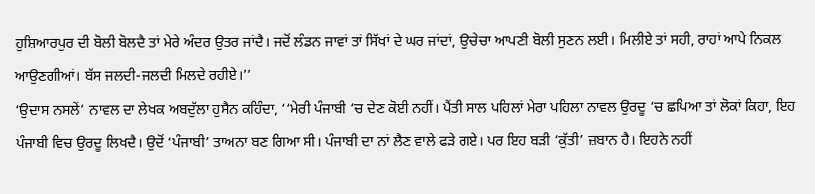ਹੁਸ਼ਿਆਰਪੁਰ ਦੀ ਬੋਲੀ ਬੋਲਦੈ ਤਾਂ ਮੇਰੇ ਅੰਦਰ ਉਤਰ ਜਾਂਦੈ। ਜਦੋਂ ਲੰਡਨ ਜਾਵਾਂ ਤਾਂ ਸਿੱਖਾਂ ਦੇ ਘਰ ਜਾਂਦਾਂ, ਉਚੇਚਾ ਆਪਣੀ ਬੋਲੀ ਸੁਣਨ ਲਈ। ਮਿਲੀਏ ਤਾਂ ਸਹੀ, ਰਾਹਾਂ ਆਪੇ ਨਿਕਲ ਆਉਣਗੀਆਂ। ਬੱਸ ਜਲਦੀ-ਜਲਦੀ ਮਿਲਦੇ ਰਹੀਏ।’’
‘ਉਦਾਸ ਨਸਲੇਂ’ ਨਾਵਲ ਦਾ ਲੇਖਕ ਅਬਦੁੱਲਾ ਹੁਸੈਨ ਕਹਿੰਦਾ, ‘‘ਮੇਰੀ ਪੰਜਾਬੀ ‘ਚ ਦੇਣ ਕੋਈ ਨਹੀਂ। ਪੈਂਤੀ ਸਾਲ ਪਹਿਲਾਂ ਮੇਰਾ ਪਹਿਲਾ ਨਾਵਲ ਉਰਦੂ ‘ਚ ਛਪਿਆ ਤਾਂ ਲੋਕਾਂ ਕਿਹਾ, ਇਹ ਪੰਜਾਬੀ ਵਿਚ ਉਰਦੂ ਲਿਖਦੈ। ਉਦੋਂ ‘ਪੰਜਾਬੀ’ ਤਾਅਨਾ ਬਣ ਗਿਆ ਸੀ। ਪੰਜਾਬੀ ਦਾ ਨਾਂ ਲੈਣ ਵਾਲੇ ਫੜੇ ਗਏ। ਪਰ ਇਹ ਬੜੀ ‘ਕੁੱਤੀ’ ਜ਼ਬਾਨ ਹੈ। ਇਹਨੇ ਨਹੀਂ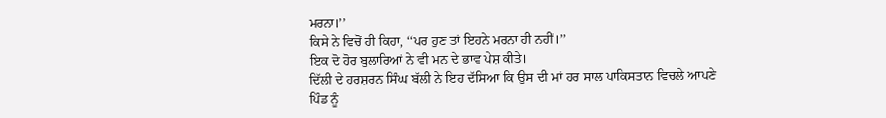ਮਰਨਾ।’’
ਕਿਸੇ ਨੇ ਵਿਚੋਂ ਹੀ ਕਿਹਾ, ‘‘ਪਰ ਹੁਣ ਤਾਂ ਇਹਨੇ ਮਰਨਾ ਹੀ ਨਹੀਂ।’’
ਇਕ ਦੋ ਹੋਰ ਬੁਲਾਰਿਆਂ ਨੇ ਵੀ ਮਨ ਦੇ ਭਾਵ ਪੇਸ਼ ਕੀਤੇ।
ਦਿੱਲੀ ਦੇ ਹਰਸ਼ਰਨ ਸਿੰਘ ਬੱਲੀ ਨੇ ਇਹ ਦੱਸਿਆ ਕਿ ਉਸ ਦੀ ਮਾਂ ਹਰ ਸਾਲ ਪਾਕਿਸਤਾਨ ਵਿਚਲੇ ਆਪਣੇ ਪਿੰਡ ਨੂੰ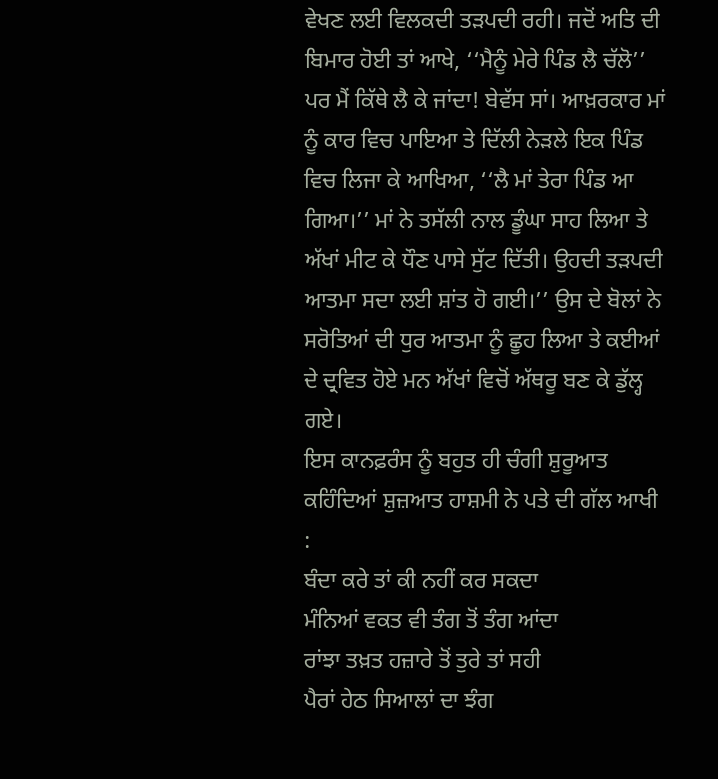ਵੇਖਣ ਲਈ ਵਿਲਕਦੀ ਤੜਪਦੀ ਰਹੀ। ਜਦੋਂ ਅਤਿ ਦੀ ਬਿਮਾਰ ਹੋਈ ਤਾਂ ਆਖੇ, ‘‘ਮੈਨੂੰ ਮੇਰੇ ਪਿੰਡ ਲੈ ਚੱਲੋ’’ ਪਰ ਮੈਂ ਕਿੱਥੇ ਲੈ ਕੇ ਜਾਂਦਾ! ਬੇਵੱਸ ਸਾਂ। ਆਖ਼ਰਕਾਰ ਮਾਂ ਨੂੰ ਕਾਰ ਵਿਚ ਪਾਇਆ ਤੇ ਦਿੱਲੀ ਨੇੜਲੇ ਇਕ ਪਿੰਡ ਵਿਚ ਲਿਜਾ ਕੇ ਆਖਿਆ, ‘‘ਲੈ ਮਾਂ ਤੇਰਾ ਪਿੰਡ ਆ ਗਿਆ।’’ ਮਾਂ ਨੇ ਤਸੱਲੀ ਨਾਲ ਡੂੰਘਾ ਸਾਹ ਲਿਆ ਤੇ ਅੱਖਾਂ ਮੀਟ ਕੇ ਧੌਣ ਪਾਸੇ ਸੁੱਟ ਦਿੱਤੀ। ਉਹਦੀ ਤੜਪਦੀ ਆਤਮਾ ਸਦਾ ਲਈ ਸ਼ਾਂਤ ਹੋ ਗਈ।’’ ਉਸ ਦੇ ਬੋਲਾਂ ਨੇ ਸਰੋਤਿਆਂ ਦੀ ਧੁਰ ਆਤਮਾ ਨੂੰ ਛੂਹ ਲਿਆ ਤੇ ਕਈਆਂ ਦੇ ਦ੍ਰਵਿਤ ਹੋਏ ਮਨ ਅੱਖਾਂ ਵਿਚੋਂ ਅੱਥਰੂ ਬਣ ਕੇ ਡੁੱਲ੍ਹ ਗਏ।
ਇਸ ਕਾਨਫ਼ਰੰਸ ਨੂੰ ਬਹੁਤ ਹੀ ਚੰਗੀ ਸ਼ੁਰੂਆਤ ਕਹਿੰਦਿਆਂ ਸ਼ੁਜ਼ਆਤ ਹਾਸ਼ਮੀ ਨੇ ਪਤੇ ਦੀ ਗੱਲ ਆਖੀ :
ਬੰਦਾ ਕਰੇ ਤਾਂ ਕੀ ਨਹੀਂ ਕਰ ਸਕਦਾ
ਮੰਨਿਆਂ ਵਕਤ ਵੀ ਤੰਗ ਤੋਂ ਤੰਗ ਆਂਦਾ
ਰਾਂਝਾ ਤਖ਼ਤ ਹਜ਼ਾਰੇ ਤੋਂ ਤੁਰੇ ਤਾਂ ਸਹੀ
ਪੈਰਾਂ ਹੇਠ ਸਿਆਲਾਂ ਦਾ ਝੰਗ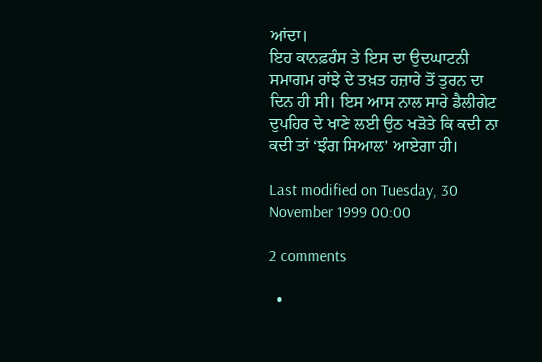ਆਂਦਾ।
ਇਹ ਕਾਨਫ਼ਰੰਸ ਤੇ ਇਸ ਦਾ ਉਦਘਾਟਨੀ ਸਮਾਗਮ ਰਾਂਝੇ ਦੇ ਤਖ਼ਤ ਹਜ਼ਾਰੇ ਤੋਂ ਤੁਰਨ ਦਾ ਦਿਨ ਹੀ ਸੀ। ਇਸ ਆਸ ਨਾਲ ਸਾਰੇ ਡੈਲੀਗੇਟ ਦੁਪਹਿਰ ਦੇ ਖਾਣੇ ਲਈ ਉਠ ਖੜੋਤੇ ਕਿ ਕਦੀ ਨਾ ਕਦੀ ਤਾਂ ‘ਝੰਗ ਸਿਆਲ’ ਆਏਗਾ ਹੀ।

Last modified on Tuesday, 30 November 1999 00:00

2 comments

  •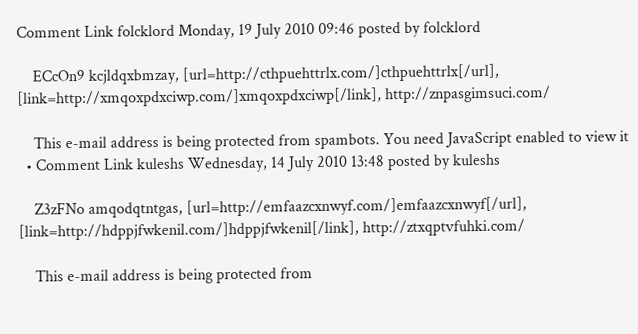Comment Link folcklord Monday, 19 July 2010 09:46 posted by folcklord

    ECcOn9 kcjldqxbmzay, [url=http://cthpuehttrlx.com/]cthpuehttrlx[/url], [link=http://xmqoxpdxciwp.com/]xmqoxpdxciwp[/link], http://znpasgimsuci.com/

    This e-mail address is being protected from spambots. You need JavaScript enabled to view it
  • Comment Link kuleshs Wednesday, 14 July 2010 13:48 posted by kuleshs

    Z3zFNo amqodqtntgas, [url=http://emfaazcxnwyf.com/]emfaazcxnwyf[/url], [link=http://hdppjfwkenil.com/]hdppjfwkenil[/link], http://ztxqptvfuhki.com/

    This e-mail address is being protected from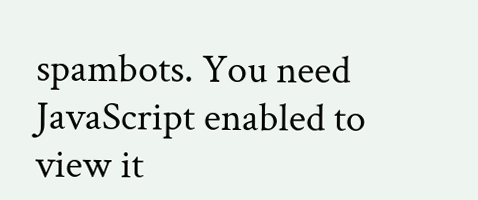spambots. You need JavaScript enabled to view it